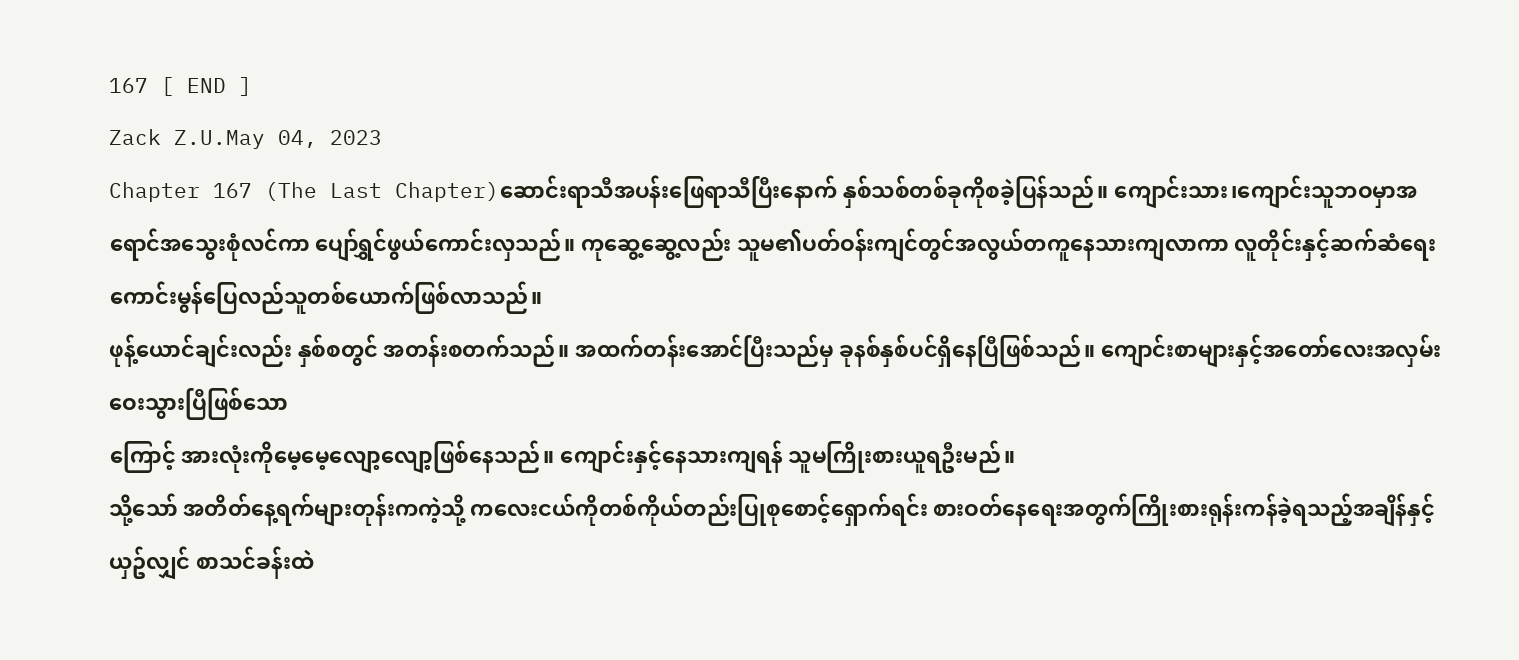167 [ END ]
Zack Z.U.May 04, 2023
Chapter 167 (The Last Chapter)ဆောင်းရာသီအပန်းဖြေရာသီပြီးနောက် နှစ်သစ်တစ်ခုကိုစခဲ့ပြန်သည်။ ကျောင်းသား၊ကျောင်းသူဘဝမှာအရောင်အသွေးစုံလင်ကာ ပျော်ရွှင်ဖွယ်ကောင်းလှသည်။ ကုဆွေ့ဆွေ့လည်း သူမ၏ပတ်ဝန်းကျင်တွင်အလွယ်တကူနေသားကျလာကာ လူတိုင်းနှင့်ဆက်ဆံရေးကောင်းမွန်ပြေလည်သူတစ်ယောက်ဖြစ်လာသည်။
ဖုန့်ယောင်ချင်းလည်း နှစ်စတွင် အတန်းစတက်သည်။ အထက်တန်းအောင်ပြီးသည်မှ ခုနစ်နှစ်ပင်ရှိနေပြီဖြစ်သည်။ ကျောင်းစာများနှင့်အတော်လေးအလှမ်းဝေးသွားပြီဖြစ်သော
ကြောင့် အားလုံးကိုမေ့မေ့လျော့လျော့ဖြစ်နေသည်။ ကျောင်းနှင့်နေသားကျရန် သူမကြိုးစားယူရဦးမည်။
သို့သော် အတိတ်နေ့ရက်များတုန်းကကဲ့သို့ ကလေးငယ်ကိုတစ်ကိုယ်တည်းပြုစုစောင့်ရှောက်ရင်း စားဝတ်နေရေးအတွက်ကြိုးစားရုန်းကန်ခဲ့ရသည့်အချိန်နှင့်ယှဥ်လျှင် စာသင်ခန်းထဲ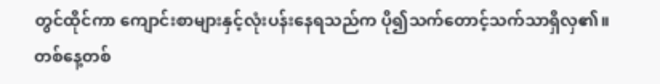တွင်ထိုင်ကာ ကျောင်းစာများနှင့်လုံးပန်းနေရသည်က ပို၍သက်တောင့်သက်သာရှိလှ၏။
တစ်နေ့တစ်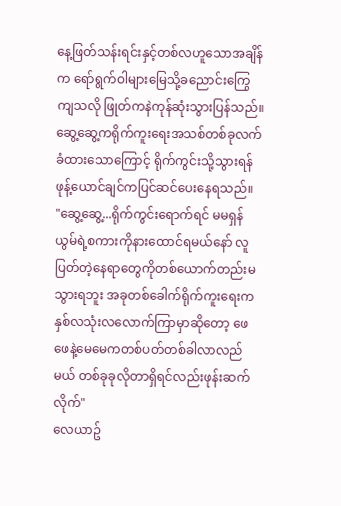နေ့ဖြတ်သန်းရင်းနှင့်တစ်လဟူသောအချိန်က ရော်ရွက်ဝါများမြေသို့ခညောင်းကြွေကျသလို ဖြုတ်ကနဲကုန်ဆုံးသွားပြန်သည်။
ဆွေ့ဆွေ့ကရိုက်ကူးရေးအသစ်တစ်ခုလက်ခံထားသောကြောင့် ရိုက်ကွင်းသို့သွားရန် ဖုန့်ယောင်ချင်ကပြင်ဆင်ပေးနေရသည်။
"ဆွေ့ဆွေ့...ရိုက်ကွင်းရောက်ရင် မမရှန်ယွမ်ရဲ့စကားကိုနားထောင်ရမယ်နော် လူပြတ်တဲ့နေရာတွေကိုတစ်ယောက်တည်းမသွားရဘူး အခုတစ်ခေါက်ရိုက်ကူးရေးက နှစ်လသုံးလလောက်ကြာမှာဆိုတော့ ဖေဖေနဲ့မေမေကတစ်ပတ်တစ်ခါလာလည်မယ် တစ်ခုခုလိုတာရှိရင်လည်းဖုန်းဆက်လိုက်"
လေယာဥ်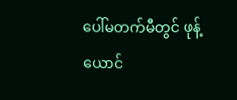ပေါ်မတက်မီတွင် ဖုန့်ယောင်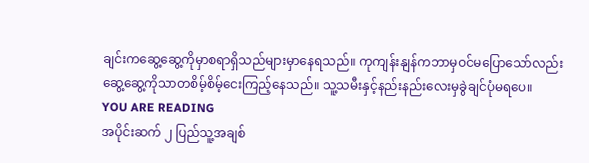ချင်းကဆွေ့ဆွေ့ကိုမှာစရာရှိသည်များမှာနေရသည်။ ကုကျန်းနျန်ကဘာမှဝင်မပြောသော်လည်း ဆွေ့ဆွေ့ကိုသာတစိမ့်စိမ့်ငေးကြည့်နေသည်။ သူ့သမီးနှင့်နည်းနည်းလေးမှခွဲချင်ပုံမရပေ။
YOU ARE READING
အပိုင်းဆက် ၂ ပြည်သူ့အချစ်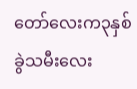တော်လေးက၃နှစ်ခွဲသမီးလေး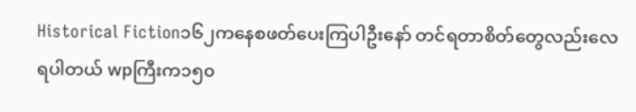Historical Fiction၁၆၂ကနေစဖတ်ပေးကြပါဦးနော် တင်ရတာစိတ်တွေလည်းလေရပါတယ် wpကြီးက၁၅၀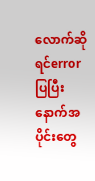လောက်ဆိုရင်error ပြပြီးနောက်အပိုင်းတွေ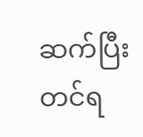ဆက်ပြီးတင်ရ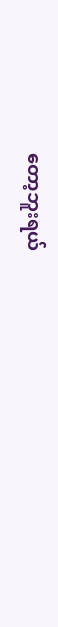တော့ဘူးရယ်